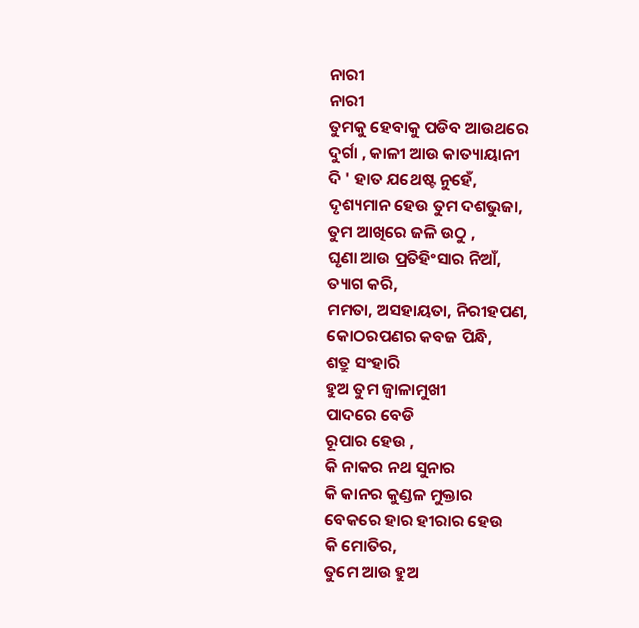ନାରୀ
ନାରୀ
ତୁମକୁ ହେବାକୁ ପଡିବ ଆଉଥରେ
ଦୁର୍ଗା , କାଳୀ ଆଉ କାତ୍ୟାୟାନୀ
ଦି ' ହାତ ଯଥେଷ୍ଟ ନୁହେଁ,
ଦୃଶ୍ୟମାନ ହେଉ ତୁମ ଦଶଭୁଜା,
ତୁମ ଆଖିରେ ଜଳି ଉଠୁ ,
ଘୃଣା ଆଉ ପ୍ରତିହିଂସାର ନିଆଁ,
ତ୍ୟାଗ କରି,
ମମତା, ଅସହାୟତା, ନିରୀହପଣ,
କୋଠରପଣର କବଜ ପିନ୍ଧି,
ଶତ୍ରୁ ସଂହାରି
ହୁଅ ତୁମ ଜ୍ୱାଳାମୁଖୀ
ପାଦରେ ବେଡି
ରୂପାର ହେଉ ,
କି ନାକର ନଥ ସୁନାର
କି କାନର କୁଣ୍ଡଳ ମୁକ୍ତାର
ବେକରେ ହାର ହୀରାର ହେଉ
କି ମୋତିର,
ତୁମେ ଆଉ ହୁଅ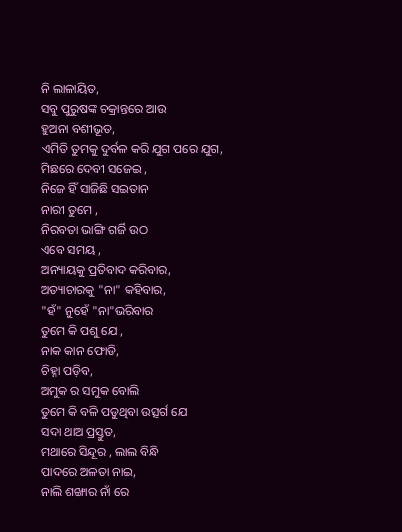ନି ଲାଳାୟିତ,
ସବୁ ପୁରୁଷଙ୍କ ଚକ୍ରାନ୍ତରେ ଆଉ
ହୁଅନା ବଶୀଭୂତ,
ଏମିତି ତୁମକୁ ଦୁର୍ବଳ କରି ଯୁଗ ପରେ ଯୁଗ,
ମିଛରେ ଦେବୀ ସଜେଇ ,
ନିଜେ ହିଁ ସାଜିଛି ସଇତାନ
ନାରୀ ତୁମେ ,
ନିରବତା ଭାଙ୍ଗି ଗର୍ଜି ଉଠ
ଏବେ ସମୟ ,
ଅନ୍ୟାୟକୁ ପ୍ରତିବାଦ କରିବାର,
ଅତ୍ୟାଚାରକୁ "ନା" କହିବାର,
"ହଁ" ନୁହେଁ "ନା"ଭରିବାର
ତୁମେ କି ପଶୁ ଯେ ,
ନାକ କାନ ଫୋଡି,
ଚିହ୍ନା ପଡ଼ିବ,
ଅମୁକ ର ସମୁକ ବୋଲି
ତୁମେ କି ବଳି ପଡୁଥିବା ଉତ୍ସର୍ଗ ଯେ
ସଦା ଥାଅ ପ୍ରସ୍ତୁତ,
ମଥାରେ ସିନ୍ଦୂର , ଲାଲ ବିନ୍ଧି
ପାଦରେ ଅଳତା ନାଇ,
ନାଲି ଶଙ୍ଖାର ନାଁ ରେ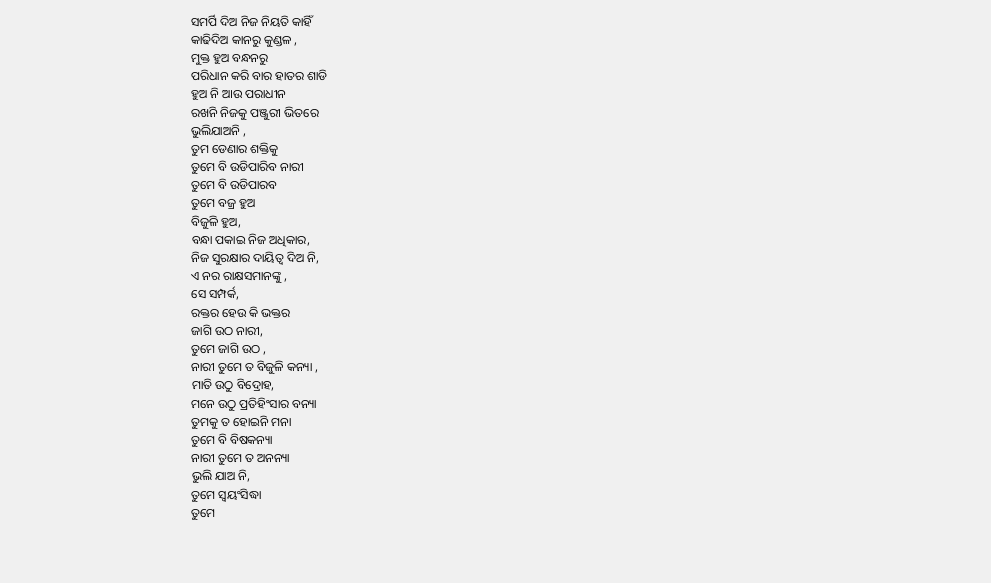ସମର୍ପି ଦିଅ ନିଜ ନିୟତି କାହିଁ
କାଢିଦିଅ କାନରୁ କୁଣ୍ଡଳ ,
ମୁକ୍ତ ହୁଅ ବନ୍ଧନରୁ
ପରିଧାନ କରି ବାର ହାତର ଶାଡି
ହୁଅ ନି ଆଉ ପରାଧୀନ
ରଖନି ନିଜକୁ ପଞ୍ଜୁରୀ ଭିତରେ
ଭୁଲିଯାଅନି ,
ତୁମ ଡେଣାର ଶକ୍ତିକୁ
ତୁମେ ବି ଉଡିପାରିବ ନାରୀ
ତୁମେ ବି ଉଡିପାରବ
ତୁମେ ବଜ୍ର ହୁଅ
ବିଜୁଳି ହୁଅ,
ବନ୍ଧା ପକାଇ ନିଜ ଅଧିକାର,
ନିଜ ସୁରକ୍ଷାର ଦାୟିତ୍ଵ ଦିଅ ନି,
ଏ ନର ରାକ୍ଷସମାନଙ୍କୁ ,
ସେ ସମ୍ପର୍କ,
ରକ୍ତର ହେଉ କି ଭକ୍ତର
ଜାଗି ଉଠ ନାରୀ,
ତୁମେ ଜାଗି ଉଠ ,
ନାରୀ ତୁମେ ତ ବିଜୁଳି କନ୍ୟା ,
ମାତି ଉଠୁ ବିଦ୍ରୋହ,
ମନେ ଉଠୁ ପ୍ରତିହିଂସାର ବନ୍ୟା
ତୁମକୁ ତ ହୋଇନି ମନା
ତୁମେ ବି ବିଷକନ୍ୟା
ନାରୀ ତୁମେ ତ ଅନନ୍ୟା
ଭୁଲି ଯାଅ ନି,
ତୁମେ ସ୍ଵୟଂସିଦ୍ଧା
ତୁମେ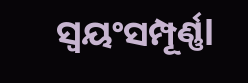ସ୍ଵୟଂସମ୍ପୂର୍ଣ୍ଣl